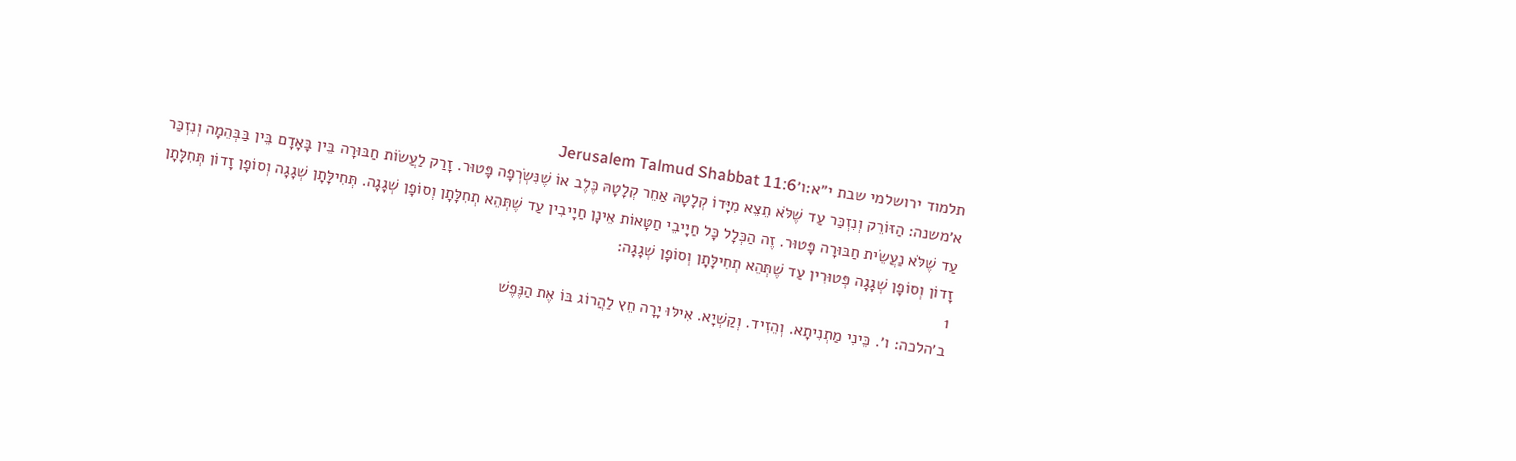תלמוד ירושלמי שבת י״א:ו׳Jerusalem Talmud Shabbat 11:6
א׳משנה: הַזּוֹרֵק וְנִזְכַּר עַד שֶׁלֹּא תֵצֵא מִיָּדוֹ קְלָטָהּ אַחֵר קְלָטָהּ כֶּלֶב אוֹ שֶׁנִּשְׂרְפָה פָּטוּר. זָרַק לַעֲשׂוֹת חַבּוּרָה בֵּין בָּאָדָם בֵּין בַּבְּהֵמָה וְנִזְכַּר עַד שֶׁלֹּא נַעֲשֵׂית חַבּוּרָה פָּטוּר. זֶה הַכְּלָל כָּל חַיָיבֵי חַטָּאוֹת אֵינָן חַיָיבִין עַד שֶׁתְּהֵא תְחִלָּתָן וְסוֹפָן שְׁגָגָה. תְּחִילָּתָן שְׁגָגָה וְסוֹפָן זָדוֹן תְּחִלָּתָן זָדוֹן וְסוֹפָן שְׁגָגָה פְּטוּרִין עַד שֶׁתְּהֵא תְחִילָּתָן וְסוֹפָן שְׁגָגָה:
1
ב׳הלכה: ו׳. כֵּינִי מַתְנִיתָא. וְהֵזִיד. וְקַשְׁיָא. אִילּוּ יָרָה חֵץ לַהֲרוֹג בּוֹ אֶת הַנֶּפֶשׁ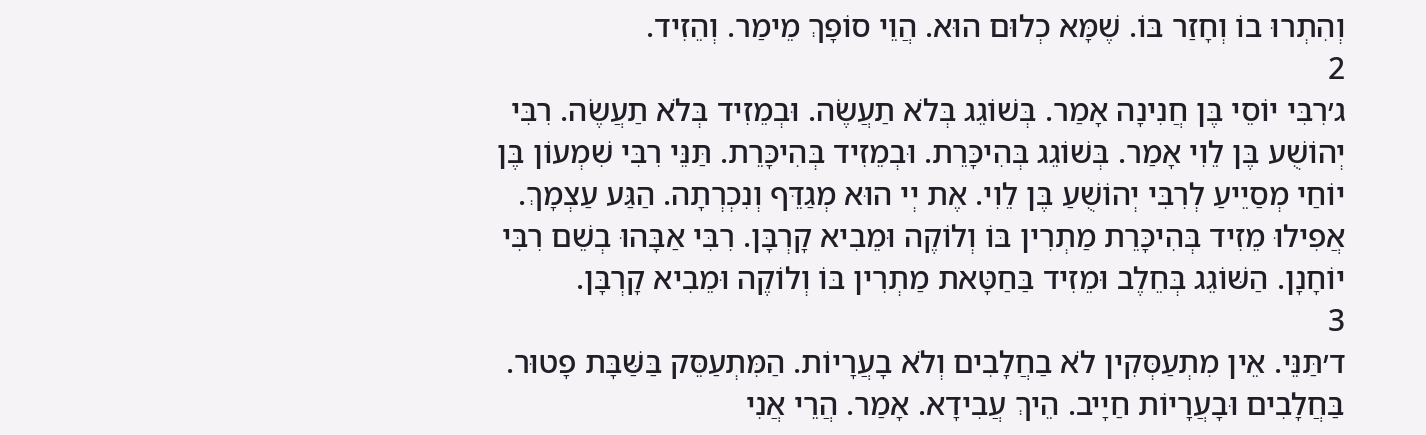וְהִתְרוּ בוֹ וְחָזַר בּוֹ. שֶׁמָּא כְלוּם הוּא. הֲוֵי סוֹפָךְ מֵימַר. וְהֵזִיד.
2
ג׳רִבִּי יוֹסֵי בֶּן חֲנִינָה אָמַר. בְּשׁוֹגֵג בְּלֹא תַעֲשֶׂה. וּבְמֵזִיד בְּלֹא תַעֲשֶׂה. רִבִּי יְהוֹשֻׁע בֶּן לֵוִי אָמַר. בְּשׁוֹגֵג בְּהִיכָּרֵת. וּבְמֵזִיד בְּהִיכָּרֵת. תַּנֵּי רִבִּי שִׁמְעוֹן בֶּן יוֹחַי מְסַיֵיעַ לְרִבִּי יְהוֹשֻׁעַ בֶּן לֵוִי. אֶת יְי הוּא מְגַדֵּף וְנִכְרְתָה. הַגַּע עַצְמָךְ. אֲפִילוּ מֵזִיד בְּהִיכָּרֵת מַתְרִין בּוֹ וְלוֹקֶה וּמֵבִיא קָרְבָּן. רִבִּי אַבָּהוּ בְשֵׁם רִבִּי יוֹחָנָן. הַשּׁוֹגֵג בְּחֵלֶב וּמֵזִיד בַּחַטָּאת מַתְרִין בּוֹ וְלוֹקֶה וּמֵבִיא קָרְבָּן.
3
ד׳תַּנֵּי. אֵין מִתְעַסְּקִין לֹא בַחֲלָבִים וְלֹא בָעֲרָיוֹת. הַמִּתְעַסֵּק בַּשַּׁבָּת פָטוּר. בַּחֲלָבִים וּבָעֲרָיוֹת חַיָיב. הֵיךְ עֲבִידָא. אָמַר. הֲרֵי אֲנִי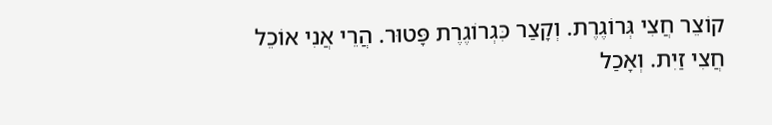קוֹצֵר חֲצִי גְּרוֹגֶרֶת. וְקָצַר כִּגְרוֹגֶרֶת פָּטוּר. הֲרֵי אֲנִי אוֹכֵל חֲצִי זַיִת. וְאָכַל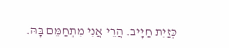כְּזַיִת חַיָיב. הֲרֵי אֲנִי מִתְחַמֵּם בָּהּ.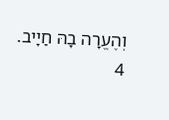וְהֶעֱרָה בָהּ חַיָיב.
4